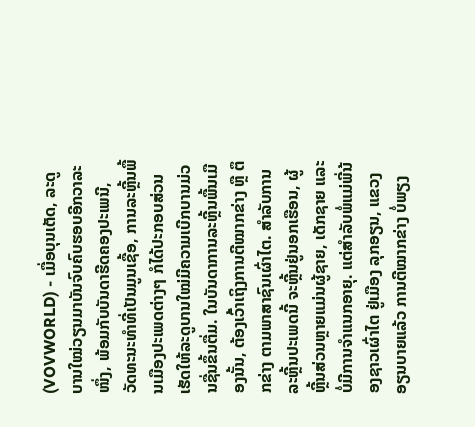(VOVWORLD) - ເມື່ອບຸນເຕັດ, ລະດູບານໃໝ່ວຽນມາບັນຈົບຄົບຮອບອີກວາລະໜຶ່ງ, ພ້ອມກັບບັນດາຮີດຄອງປະເພນີ, ວັດທະນະທຳທີ່ເປັນມູນເຊື້ອ, ການລະຫຼີ້ນພື້ນເມືອງປະເພດຕ່າງໆ ກໍໄດ້ປະກອບສ່ວນເຮັດໃຫ້ລະດູບານໃໝ່ມີຄວາມເບີກບານມ່ວນຊື່ນຂຶ້ນຕື່ມ. ໃນບັນດາການລະຫຼີ້ນພື້ນເມືອງນັ້ນ, ຕ້ອງເວົ້າເຖິງການຕີໝາກຂ່າງ ຫຼື ຕຶກຂ່າງ ຕາມພາສາຊົນເຜົ່າໄຕ. ສຳລັບການລະຫຼີ້ນປະເພດນີ້ ຈະຫຼີ້ນຢູ່ນອກເຮືອນ, ຜູ້ຫຼີ້ນສ່ວນຫຼາຍແມ່ນຜູ້ຊາຍ, ເດັກຊາຍ ແລະ ບໍ່ມີການຈຳແນກອາຍຸ. ແຕ່ສຳລັບພໍ່ແມ່ພີ່ນ້ອງຊາວເຜົ່າໄຕ ຢູ່ເມືອງ ລຸກອຽນ, ແຂວງ ອຽນບາຍແລ້ວ ການຕີໝາກຂ່າງ ບໍ່ພຽງ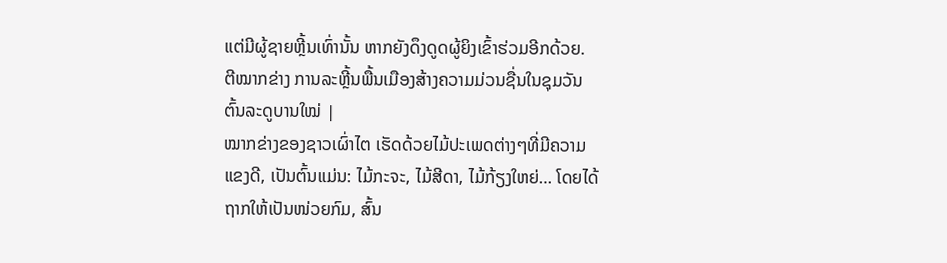ແຕ່ມີຜູ້ຊາຍຫຼີ້ນເທົ່ານັ້ນ ຫາກຍັງດຶງດູດຜູ້ຍິງເຂົ້າຮ່ວມອີກດ້ວຍ.
ຕີໝາກຂ່າງ ການລະຫຼີ້ນພື້ນເມືອງສ້າງຄວາມມ່ວນຊື່ນໃນຊຸມວັນຕົ້ນລະດູບານໃໝ່ |
ໝາກຂ່າງຂອງຊາວເຜົ່າໄຕ ເຮັດດ້ວຍໄມ້ປະເພດຕ່າງໆທີ່ມີຄວາມແຂງດີ, ເປັນຕົ້ນແມ່ນ: ໄມ້ກະຈະ, ໄມ້ສີດາ, ໄມ້ກ້ຽງໃຫຍ່… ໂດຍໄດ້ຖາກໃຫ້ເປັນໜ່ວຍກົມ, ສົ້ນ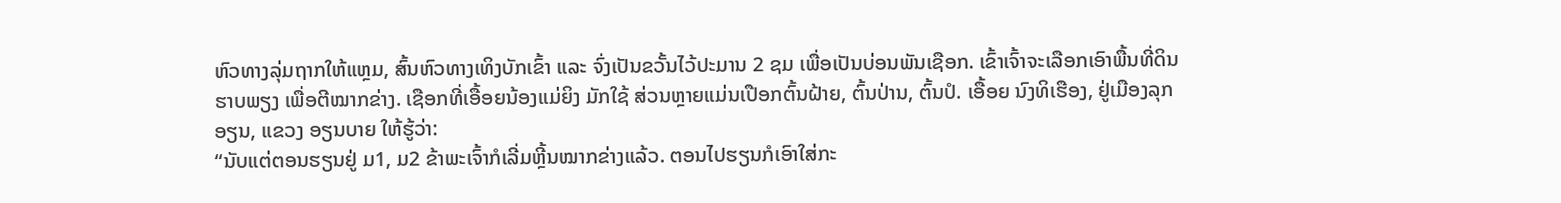ຫົວທາງລຸ່ມຖາກໃຫ້ແຫຼມ, ສົ້ນຫົວທາງເທິງບັກເຂົ້າ ແລະ ຈົ່ງເປັນຂວັ້ນໄວ້ປະມານ 2 ຊມ ເພື່ອເປັນບ່ອນພັນເຊືອກ. ເຂົ້າເຈົ້າຈະເລືອກເອົາພື້ນທີ່ດິນຮາບພຽງ ເພື່ອຕີໝາກຂ່າງ. ເຊືອກທີ່ເອື້ອຍນ້ອງແມ່ຍິງ ມັກໃຊ້ ສ່ວນຫຼາຍແມ່ນເປືອກຕົ້ນຝ້າຍ, ຕົ້ນປ່ານ, ຕົ້ນປໍ. ເອື້ອຍ ນົງທິເຮືອງ, ຢູ່ເມືອງລຸກອຽນ, ແຂວງ ອຽນບາຍ ໃຫ້ຮູ້ວ່າ:
“ນັບແຕ່ຕອນຮຽນຢູ່ ມ1, ມ2 ຂ້າພະເຈົ້າກໍເລີ່ມຫຼີ້ນໝາກຂ່າງແລ້ວ. ຕອນໄປຮຽນກໍເອົາໃສ່ກະ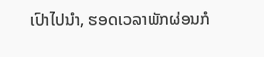ເປົາໄປນຳ, ຮອດເວລາພັກຜ່ອນກໍ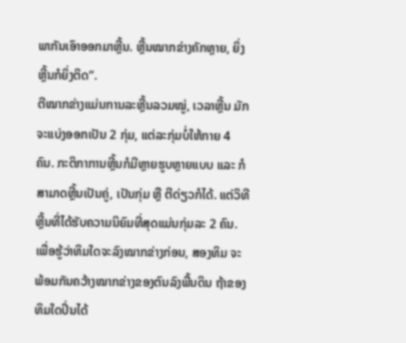ພາກັນເອົາອອກມາຫຼີ້ນ. ຫຼີ້ນໝາກຂ່າງຄັກຫຼາຍ, ຍິ່ງຫຼີ້ນກໍຍິ່ງຕິດ”.
ຕີໝາກຂ່າງແມ່ນການລະຫຼີ້ນລວມໝູ່, ເວລາຫຼີ້ນ ມັກຈະແບ່ງອອກເປັນ 2 ກຸ່ມ, ແຕ່ລະກຸ່ມບໍ່ໃຫ້ກາຍ 4 ຄົນ. ກະຕິກາການຫຼີ້ນກໍມີຫຼາຍຮູບຫຼາຍແບບ ແລະ ກໍສາມາດຫຼີ້ນເປັນຄູ່, ເປັນກຸ່ມ ຫຼື ຕີດ່ຽວກໍໄດ້. ແຕ່ວິທີຫຼີ້ນທີ່ໄດ້ຮັບຄວາມນິຍົມທີ່ສຸດແມ່ນກຸ່ມລະ 2 ຄົນ. ເພື່ອຮູ້ວ່າທິມໃດຈະລົງໝາກຂ່າງກ່ອນ, ສອງທິມ ຈະພ້ອມກັນຄວ້າງໝາກຂ່າງຂອງຕົນລົງພື້ນດິນ ຖ້າຂອງທິມໃດປິ່ນໄດ້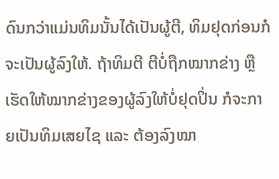ດົນກວ່າແມ່ນທິມນັ້ນໄດ້ເປັນຜູ້ຕີ, ທິມຢຸດກ່ອນກໍຈະເປັນຜູ້ລົງໃຫ້. ຖ້າທິມຕີ ຕີບໍ່ຖືກໝາກຂ່າງ ຫຼື ເຮັດໃຫ້ໝາກຂ່າງຂອງຜູ້ລົງໃຫ້ບໍ່ຢຸດປິ່ນ ກໍຈະກາຍເປັນທິມເສຍໄຊ ແລະ ຕ້ອງລົງໝາ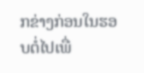ກຂ່າງກ່ອນໃນຮອບຕໍ່ໄປເພື່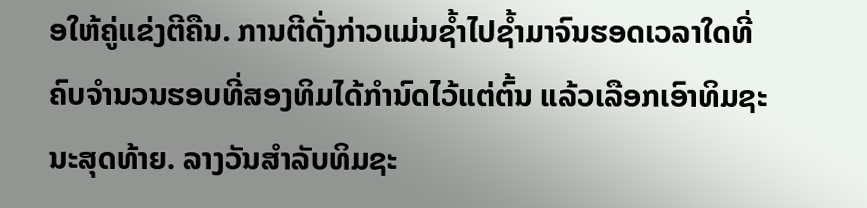ອໃຫ້ຄູ່ແຂ່ງຕີຄືນ. ການຕີດັ່ງກ່າວແມ່ນຊ້ຳໄປຊ້ຳມາຈົນຮອດເວລາໃດທີ່ຄົບຈຳນວນຮອບທີ່ສອງທິມໄດ້ກຳນົດໄວ້ແຕ່ຕົ້ນ ແລ້ວເລືອກເອົາທິມຊະນະສຸດທ້າຍ. ລາງວັນສຳລັບທິມຊະ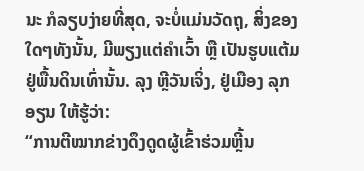ນະ ກໍລຽບງ່າຍທີ່ສຸດ, ຈະບໍ່ແມ່ນວັດຖຸ, ສິ່ງຂອງໃດໆທັງນັ້ນ, ມີພຽງແຕ່ຄຳເວົ້າ ຫຼື ເປັນຮູບແຕ້ມຢູ່ພື້ນດິນເທົ່ານັ້ນ. ລຸງ ຫຼີວັນເຈິ່ງ, ຢູ່ເມືອງ ລຸກອຽນ ໃຫ້ຮູ້ວ່າ:
“ການຕີໝາກຂ່າງດຶງດູດຜູ້ເຂົ້າຮ່ວມຫຼີ້ນ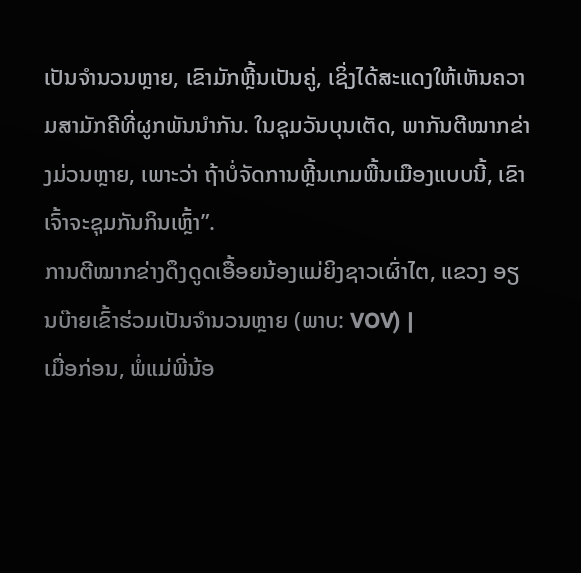ເປັນຈຳນວນຫຼາຍ, ເຂົາມັກຫຼີ້ນເປັນຄູ່, ເຊິ່ງໄດ້ສະແດງໃຫ້ເຫັນຄວາມສາມັກຄີທີ່ຜູກພັນນຳກັນ. ໃນຊຸມວັນບຸນເຕັດ, ພາກັນຕີໝາກຂ່າງມ່ວນຫຼາຍ, ເພາະວ່າ ຖ້າບໍ່ຈັດການຫຼີ້ນເກມພື້ນເມືອງແບບນີ້, ເຂົາເຈົ້າຈະຊຸມກັນກິນເຫຼົ້າ”.
ການຕີໝາກຂ່າງດຶງດູດເອື້ອຍນ້ອງແມ່ຍິງຊາວເຜົ່າໄຕ, ແຂວງ ອຽນບ໊າຍເຂົ້າຮ່ວມເປັນຈຳນວນຫຼາຍ (ພາບ: VOV) |
ເມື່ອກ່ອນ, ພໍ່ແມ່ພີ່ນ້ອ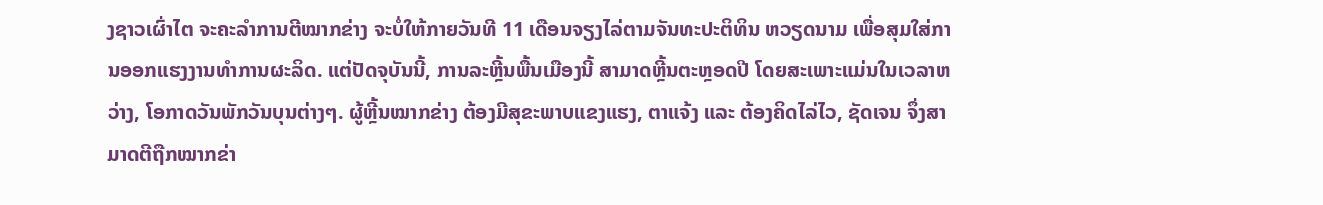ງຊາວເຜົ່າໄຕ ຈະຄະລຳການຕີໝາກຂ່າງ ຈະບໍ່ໃຫ້ກາຍວັນທີ 11 ເດືອນຈຽງໄລ່ຕາມຈັນທະປະຕິທິນ ຫວຽດນາມ ເພື່ອສຸມໃສ່ການອອກແຮງງານທຳການຜະລິດ. ແຕ່ປັດຈຸບັນນີ້, ການລະຫຼີ້ນພື້ນເມືອງນີ້ ສາມາດຫຼີ້ນຕະຫຼອດປີ ໂດຍສະເພາະແມ່ນໃນເວລາຫວ່າງ, ໂອກາດວັນພັກວັນບຸນຕ່າງໆ. ຜູ້ຫຼີ້ນໝາກຂ່າງ ຕ້ອງມີສຸຂະພາບແຂງແຮງ, ຕາແຈ້ງ ແລະ ຕ້ອງຄິດໄລ່ໄວ, ຊັດເຈນ ຈຶ່ງສາມາດຕີຖືກໝາກຂ່າ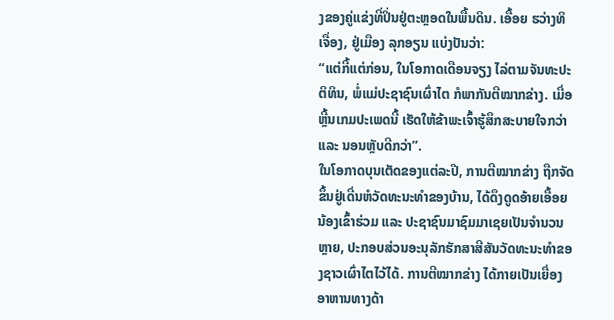ງຂອງຄູ່ແຂ່ງທີ່ປິ່ນຢູ່ຕະຫຼອດໃນພື້ນດິນ. ເອື້ອຍ ຮວ່າງທິເຈື່ອງ, ຢູ່ເມືອງ ລຸກອຽນ ແບ່ງປັນວ່າ:
“ແຕ່ກີ້ແຕ່ກ່ອນ, ໃນໂອກາດເດືອນຈຽງ ໄລ່ຕາມຈັນທະປະຕິທິນ, ພໍ່ແມ່ປະຊາຊົນເຜົ່າໄຕ ກໍພາກັນຕີໝາກຂ່າງ. ເມື່ອຫຼີ້ນເກມປະເພດນີ້ ເຮັດໃຫ້ຂ້າພະເຈົ້າຮູ້ສຶກສະບາຍໃຈກວ່າ ແລະ ນອນຫຼັບດີກວ່າ”.
ໃນໂອກາດບຸນເຕັດຂອງແຕ່ລະປີ, ການຕີໝາກຂ່າງ ຖືກຈັດຂຶ້ນຢູ່ເດີ່ນຫໍວັດທະນະທຳຂອງບ້ານ, ໄດ້ດຶງດູດອ້າຍເອື້ອຍນ້ອງເຂົ້າຮ່ວມ ແລະ ປະຊາຊົນມາຊົມມາເຊຍເປັນຈຳນວນຫຼາຍ, ປະກອບສ່ວນອະນຸລັກຮັກສາສີສັນວັດທະນະທຳຂອງຊາວເຜົ່າໄຕໄວ້ໄດ້. ການຕີໝາກຂ່າງ ໄດ້ກາຍເປັນເຍື່ອງອາຫານທາງດ້າ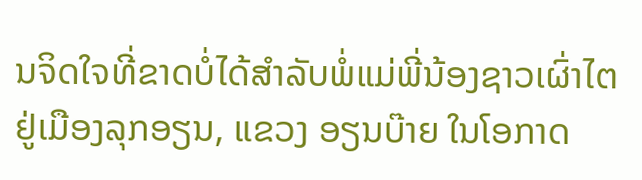ນຈິດໃຈທີ່ຂາດບໍ່ໄດ້ສຳລັບພໍ່ແມ່ພີ່ນ້ອງຊາວເຜົ່າໄຕ ຢູ່ເມືອງລຸກອຽນ, ແຂວງ ອຽນບ໊າຍ ໃນໂອກາດ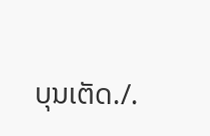ບຸນເຕັດ./.